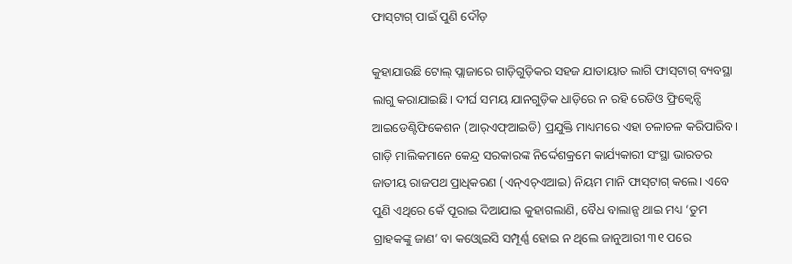ଫାସ୍‌ଟାଗ୍‌ ପାଇଁ ପୁଣି ଦୌଡ଼

କୁହାଯାଉଛି ଟୋଲ୍‌ ପ୍ଲାଜାରେ ଗାଡ଼ିଗୁଡ଼ିକର ସହଜ ଯାତାୟାତ ଲାଗି ଫାସ୍‌ଟାଗ୍‌ ବ୍ୟବସ୍ଥା ଲାଗୁ କରାଯାଇଛି। ଦୀର୍ଘ ସମୟ ଯାନଗୁଡ଼ିକ ଧାଡ଼ିରେ ନ ରହି ରେଡିଓ ଫ୍ରିକ୍ୱେନ୍ସି ଆଇଡେଣ୍ଟିଫିକେଶନ (ଆର୍‌ଏଫ୍‌ଆଇଡି) ପ୍ରଯୁକ୍ତି ମାଧ୍ୟମରେ ଏହା ଚଳାଚଳ କରିପାରିବ। ଗାଡ଼ି ମାଲିକମାନେ କେନ୍ଦ୍ର ସରକାରଙ୍କ ନିର୍ଦ୍ଦେଶକ୍ରମେ କାର୍ଯ୍ୟକାରୀ ସଂସ୍ଥା ଭାରତର ଜାତୀୟ ରାଜପଥ ପ୍ରାଧିକରଣ (ଏନ୍‌ଏଚ୍‌ଏଆଇ) ନିୟମ ମାନି ଫାସ୍‌ଟାଗ୍‌ କଲେ। ଏବେ ପୁଣି ଏଥିରେ କେଁ ପୂରାଇ ଦିଆଯାଇ କୁହାଗଲାଣି, ବୈଧ ବାଲାନ୍ସ ଥାଇ ମଧ୍ୟ ‘ତୁମ ଗ୍ରାହକଙ୍କୁ ଜାଣ’ ବା କଓ୍ବୋଇସି ସମ୍ପୂର୍ଣ୍ଣ ହୋଇ ନ ଥିଲେ ଜାନୁଆରୀ ୩୧ ପରେ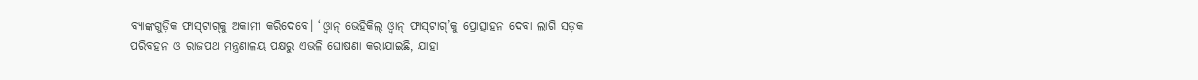ବ୍ୟାଙ୍କଗୁଡ଼ିକ ଫାସ୍‌ଟାଗ୍‌କୁ ଅକାମୀ କରିଦେବେ। ‘ଓ୍ବାନ୍‌ ଭେହିକିଲ୍‌ ଓ୍ବାନ୍‌ ଫାସ୍‌ଟାଗ୍‌’କୁ ପ୍ରୋତ୍ସାହନ ଦେବା ଲାଗି ସଡ଼କ ପରିବହନ ଓ ରାଜପଥ ମନ୍ତ୍ରଣାଳୟ ପକ୍ଷରୁ ଏଭଳି ଘୋଷଣା କରାଯାଇଛି, ଯାହା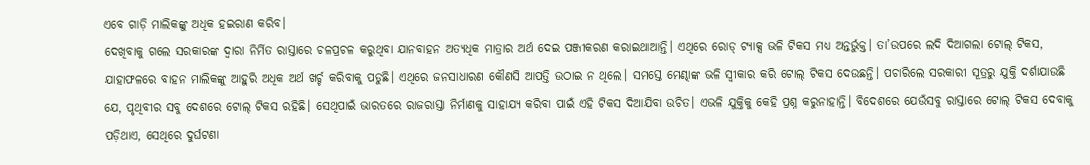ଏବେ ଗାଡ଼ି ମାଲିକଙ୍କୁ ଅଧିକ ହଇରାଣ କରିବ।
ଦେଖିବାକୁ ଗଲେ ସରକାରଙ୍କ ଦ୍ୱାରା ନିର୍ମିତ ରାସ୍ତାରେ ଚଳପ୍ରଚଳ କରୁଥିବା ଯାନବାହନ ଅତ୍ୟଧିକ ମାତ୍ରାର ଅର୍ଥ ଦେଇ ପଞ୍ଜୀକରଣ କରାଇଥାଆନ୍ତି। ଏଥିରେ ରୋଡ୍‌ ଟ୍ୟାକ୍ସ ଭଳି ଟିକସ ମଧ୍ୟ ଅନ୍ତର୍ଭୁକ୍ତ। ତା’ଉପରେ ଲଦି ଦିଆଗଲା ଟୋଲ୍‌ ଟିକସ, ଯାହାଫଳରେ ବାହନ ମାଲିକଙ୍କୁ ଆହୁରି ଅଧିକ ଅର୍ଥ ଖର୍ଚ୍ଚ କରିବାକୁ ପଡୁଛି। ଏଥିରେ ଜନସାଧାରଣ କୌଣସି ଆପତ୍ତି ଉଠାଇ ନ ଥିଲେ। ସମସ୍ତେ ମେଣ୍ଢାଙ୍କ ଭଳି ସ୍ବୀକାର କରି ଟୋଲ୍‌ ଟିକସ ଦେଉଛନ୍ତି। ପଚାରିଲେ ସରକାରୀ ସୂତ୍ରରୁ ଯୁକ୍ତି ଦର୍ଶାଯାଉଛି ଯେ, ପୃଥିବୀର ସବୁ ଦେଶରେ ଟୋଲ୍‌ ଟିକସ ରହିଛି। ସେଥିପାଇଁ ଭାରତରେ ରାଜରାସ୍ତା ନିର୍ମାଣକୁ ସାହାଯ୍ୟ କରିବା ପାଇଁ ଏହି ଟିକସ ଦିଆଯିବା ଉଚିତ। ଏଭଳି ଯୁକ୍ତିକୁ କେହି ପ୍ରଶ୍ନ କରୁନାହାନ୍ତି। ବିଦେଶରେ ଯେଉଁସବୁ ରାସ୍ତାରେ ଟୋଲ୍‌ ଟିକସ ଦେବାକୁ ପଡ଼ିଥାଏ, ସେଥିରେ ଦୁର୍ଘଟଣା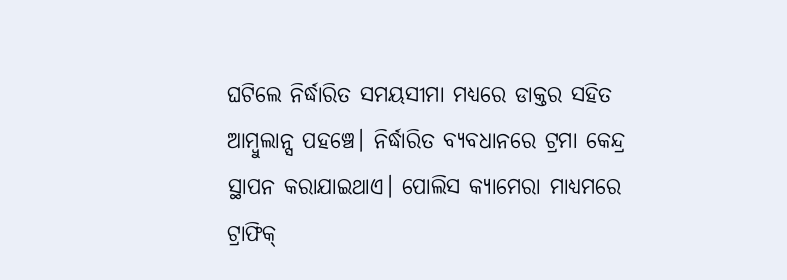ଘଟିଲେ ନିର୍ଦ୍ଧାରିତ ସମୟସୀମା ମଧ୍ୟରେ ଡାକ୍ତର ସହିତ ଆମ୍ବୁଲାନ୍ସ ପହଞ୍ଚେ। ନିର୍ଦ୍ଧାରିତ ବ୍ୟବଧାନରେ ଟ୍ରମା କେନ୍ଦ୍ର ସ୍ଥାପନ କରାଯାଇଥାଏ। ପୋଲିସ କ୍ୟାମେରା ମାଧ୍ୟମରେ ଟ୍ରାଫିକ୍‌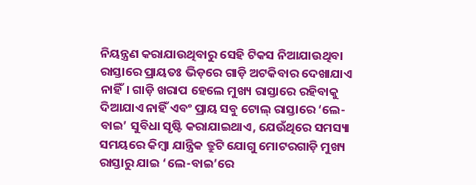ନିୟନ୍ତ୍ରଣ କରାଯାଉଥିବାରୁ ସେହି ଟିକସ ନିଆଯାଉଥିବା ରାସ୍ତାରେ ପ୍ରାୟତଃ ଭିଡ଼ରେ ଗାଡ଼ି ଅଟକିବାର ଦେଖାଯାଏ ନାହିଁ। ଗାଡ଼ି ଖରାପ ହେଲେ ମୁଖ୍ୟ ରାସ୍ତାରେ ରହିବାକୁ ଦିଆଯାଏ ନାହିଁ ଏବଂ ପ୍ରାୟ ସବୁ ଟୋଲ୍‌ ରାସ୍ତାରେ ‘ଲେ-ବାଇ’ ସୁବିଧା ସୃଷ୍ଟି କରାଯାଇଥାଏ, ଯେଉଁଥିରେ ସମସ୍ୟା ସମୟରେ କିମ୍ବା ଯାନ୍ତ୍ରିକ ତ୍ରୁଟି ଯୋଗୁ ମୋଟରଗାଡ଼ି ମୁଖ୍ୟ ରାସ୍ତାରୁ ଯାଇ ‘ଲେ-ବାଇ’ରେ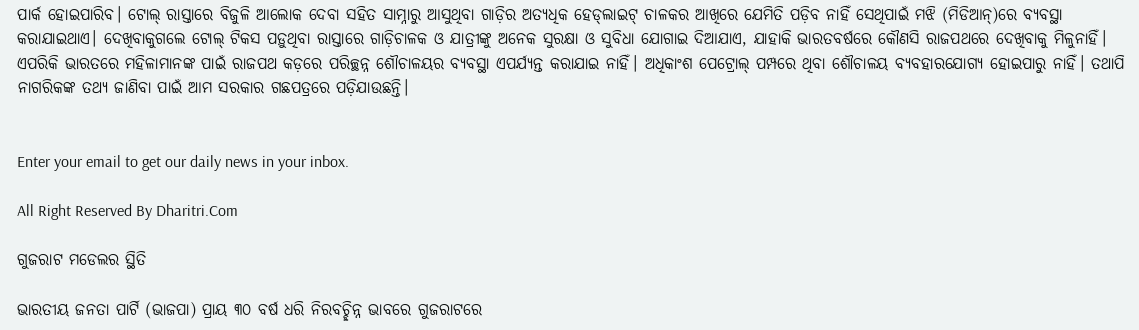ପାର୍କ ହୋଇପାରିବ। ଟୋଲ୍‌ ରାସ୍ତାରେ ବିଜୁଳି ଆଲୋକ ଦେବା ସହିତ ସାମ୍ନାରୁ ଆସୁଥିବା ଗାଡ଼ିର ଅତ୍ୟଧିକ ହେଡ୍‌ଲାଇଟ୍‌ ଚାଳକର ଆଖିରେ ଯେମିତି ପଡ଼ିବ ନାହିଁ ସେଥିପାଇଁ ମଝି (ମିଡିଆନ୍‌)ରେ ବ୍ୟବସ୍ଥା କରାଯାଇଥାଏ। ଦେଖିବାକୁଗଲେ ଟୋଲ୍‌ ଟିକସ ପଡ଼ୁଥିବା ରାସ୍ତାରେ ଗାଡ଼ିଚାଳକ ଓ ଯାତ୍ରୀଙ୍କୁ ଅନେକ ସୁରକ୍ଷା ଓ ସୁବିଧା ଯୋଗାଇ ଦିଆଯାଏ, ଯାହାକି ଭାରତବର୍ଷରେ କୌଣସି ରାଜପଥରେ ଦେଖିବାକୁ ମିଳୁନାହିଁ। ଏପରିକି ଭାରତରେ ମହିଳାମାନଙ୍କ ପାଇଁ ରାଜପଥ କଡ଼ରେ ପରିଚ୍ଛନ୍ନ ଶୌଚାଳୟର ବ୍ୟବସ୍ଥା ଏପର୍ଯ୍ୟନ୍ତ କରାଯାଇ ନାହିଁ। ଅଧିକାଂଶ ପେଟ୍ରୋଲ୍‌ ପମ୍ପରେ ଥିବା ଶୌଚାଳୟ ବ୍ୟବହାରଯୋଗ୍ୟ ହୋଇପାରୁ ନାହିଁ। ତଥାପି ନାଗରିକଙ୍କ ତଥ୍ୟ ଜାଣିବା ପାଇଁ ଆମ ସରକାର ଗଛପତ୍ରରେ ପଡ଼ିଯାଉଛନ୍ତି।


Enter your email to get our daily news in your inbox.

All Right Reserved By Dharitri.Com

ଗୁଜରାଟ ମଡେଲର ସ୍ଥିତି

ଭାରତୀୟ ଜନତା ପାର୍ଟି (ଭାଜପା) ପ୍ରାୟ ୩୦ ବର୍ଷ ଧରି ନିରବଚ୍ଛିନ୍ନ ଭାବରେ ଗୁଜରାଟରେ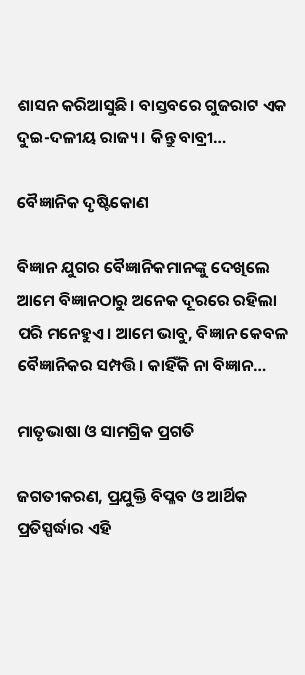ଶାସନ କରିଆସୁଛି। ବାସ୍ତବରେ ଗୁଜରାଟ ଏକ ଦୁଇ-ଦଳୀୟ ରାଜ୍ୟ। କିନ୍ତୁ ବାବ୍ରୀ…

ବୈଜ୍ଞାନିକ ଦୃଷ୍ଟିକୋଣ

ବିଜ୍ଞାନ ଯୁଗର ବୈଜ୍ଞାନିକମାନଙ୍କୁ ଦେଖିଲେ ଆମେ ବିଜ୍ଞାନଠାରୁ ଅନେକ ଦୂରରେ ରହିଲା ପରି ମନେହୁଏ। ଆମେ ଭାବୁ, ବିଜ୍ଞାନ କେବଳ ବୈଜ୍ଞାନିକର ସମ୍ପତ୍ତି। କାହିଁକି ନା ବିଜ୍ଞାନ…

ମାତୃଭାଷା ଓ ସାମଗ୍ରିକ ପ୍ରଗତି

ଜଗତୀକରଣ, ପ୍ରଯୁକ୍ତି ବିପ୍ଳବ ଓ ଆର୍ଥିକ ପ୍ରତିସ୍ପର୍ଦ୍ଧାର ଏହି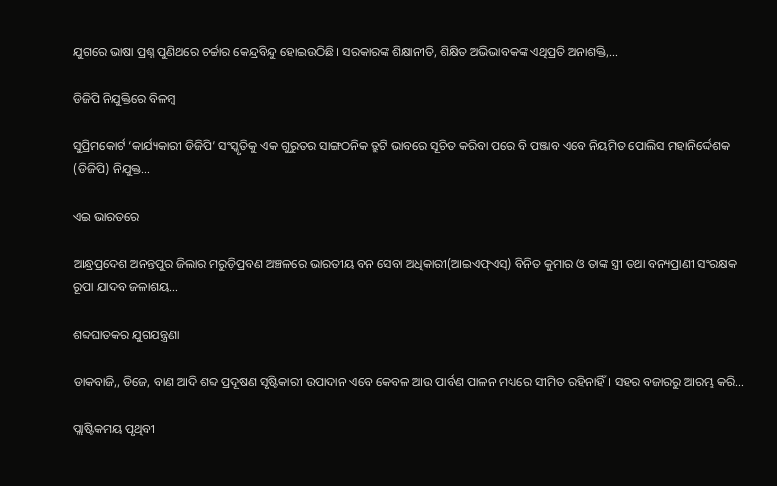ଯୁଗରେ ଭାଷା ପ୍ରଶ୍ନ ପୁଣିଥରେ ଚର୍ଚ୍ଚାର କେନ୍ଦ୍ରବିନ୍ଦୁ ହୋଇଉଠିଛି। ସରକାରଙ୍କ ଶିକ୍ଷାନୀତି, ଶିକ୍ଷିତ ଅଭିଭାବକଙ୍କ ଏଥିପ୍ରତି ଅନାଶକ୍ତି,…

ଡିଜିପି ନିଯୁକ୍ତିରେ ବିଳମ୍ବ

ସୁପ୍ରିମକୋର୍ଟ ‘କାର୍ଯ୍ୟକାରୀ ଡିଜିପି’ ସଂସ୍କୃତିକୁ ଏକ ଗୁରୁତର ସାଙ୍ଗଠନିକ ତ୍ରୁଟି ଭାବରେ ସୂଚିତ କରିବା ପରେ ବି ପଞ୍ଜାବ ଏବେ ନିୟମିତ ପୋଲିସ ମହାନିର୍ଦ୍ଦେଶକ (ଡିଜିପି) ନିଯୁକ୍ତ…

ଏଇ ଭାରତରେ

ଆନ୍ଧ୍ରପ୍ରଦେଶ ଅନନ୍ତପୁର ଜିଲାର ମରୁଡ଼ିପ୍ରବଣ ଅଞ୍ଚଳରେ ଭାରତୀୟ ବନ ସେବା ଅଧିକାରୀ(ଆଇଏଫ୍‌ଏସ୍‌) ବିନିତ କୁମାର ଓ ତାଙ୍କ ସ୍ତ୍ରୀ ତଥା ବନ୍ୟପ୍ରାଣୀ ସଂରକ୍ଷକ ରୂପା ଯାଦବ ଜଳାଶୟ…

ଶବ୍ଦଘାତକର ଯୁଗଯନ୍ତ୍ରଣା

ଡାକବାଜି,, ଡିଜେ, ବାଣ ଆଦି ଶବ୍ଦ ପ୍ରଦୂଷଣ ସୃଷ୍ଟିକାରୀ ଉପାଦାନ ଏବେ କେବଳ ଆଉ ପାର୍ବଣ ପାଳନ ମଧ୍ୟରେ ସୀମିତ ରହିନାହିଁ। ସହର ବଜାରରୁ ଆରମ୍ଭ କରି…

ପ୍ଲାଷ୍ଟିକମୟ ପୃଥିବୀ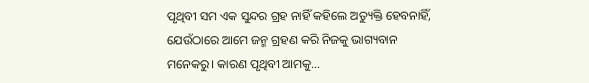ପୃଥିବୀ ସମ ଏକ ସୁନ୍ଦର ଗ୍ରହ ନାହିଁ କହିଲେ ଅତ୍ୟୁକ୍ତି ହେବନାହିଁ, ଯେଉଁଠାରେ ଆମେ ଜନ୍ମ ଗ୍ରହଣ କରି ନିଜକୁ ଭାଗ୍ୟବାନ ମନେକରୁ। କାରଣ ପୃଥିବୀ ଆମକୁ…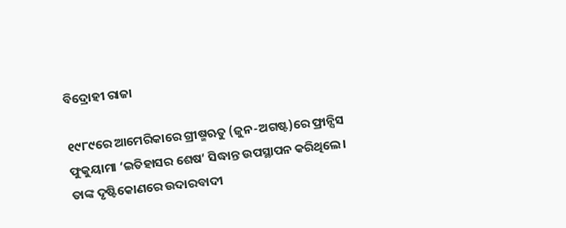ବିଦ୍ରୋହୀ ରାଜା

୧୯୮୯ରେ ଆମେରିକାରେ ଗ୍ରୀଷ୍ମଋତୁ (ଜୁନ-ଅଗଷ୍ଟ)ରେ ଫ୍ରାନ୍ସିସ ଫୁକୁୟାମା ‘ଇତିହାସର ଶେଷ’ ସିଦ୍ଧାନ୍ତ ଉପସ୍ଥାପନ କରିଥିଲେ। ତାଙ୍କ ଦୃଷ୍ଟିକୋଣରେ ଉଦାରବାଦୀ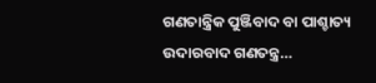ଗଣତାନ୍ତ୍ରିକ ପୁଞ୍ଜିବାଦ ବା ପାଶ୍ଚାତ୍ୟ ଉଦାରବାଦ ଗଣତନ୍ତ୍ର…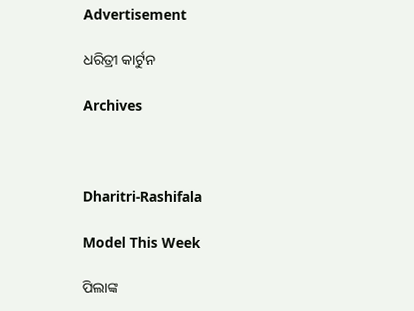Advertisement

ଧରିତ୍ରୀ କାର୍ଟୁନ

Archives



Dharitri-Rashifala

Model This Week

ପିଲାଙ୍କ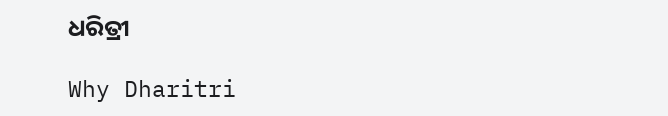ଧରିତ୍ରୀ

Why Dharitri